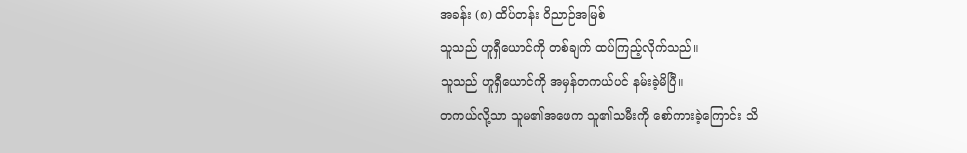အခန်း (၈) ထိပ်တန်း ဝိညာဉ်အမြစ်
သူသည် ဟူရှီယောင်ကို တစ်ချက် ထပ်ကြည့်လိုက်သည်။
သူသည် ဟူရှီယောင်ကို အမှန်တကယ်ပင် နမ်းခဲ့မိပြီ။
တကယ်လို့သာ သူမ၏အဖေက သူ၏သမီးကို စော်ကားခဲ့ကြောင်း သိ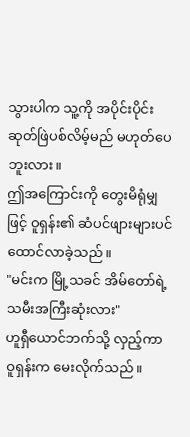သွားပါက သူ့ကို အပိုင်းပိုင်း ဆုတ်ဖြဲပစ်လိမ့်မည် မဟုတ်ပေဘူးလား။
ဤအကြောင်းကို တွေးမိရုံမျှဖြင့် ဝူရှန်း၏ ဆံပင်ဖျားများပင် ထောင်လာခဲ့သည်။
"မင်းက မြို့သခင် အိမ်တော်ရဲ့ သမီးအကြီးဆုံးလား"
ဟူရှီယောင်ဘက်သို့ လှည့်ကာ ဝူရှန်းက မေးလိုက်သည်။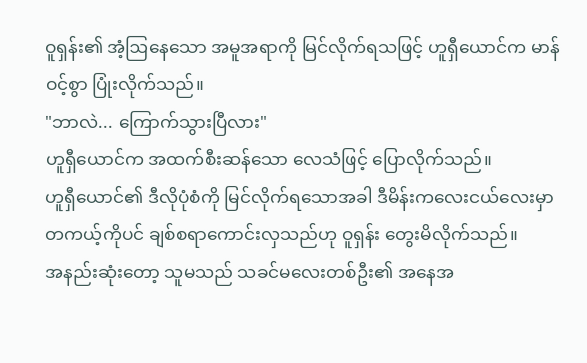ဝူရှန်း၏ အံ့ဩနေသော အမူအရာကို မြင်လိုက်ရသဖြင့် ဟူရှီယောင်က မာန်ဝင့်စွာ ပြုံးလိုက်သည်။
"ဘာလဲ... ကြောက်သွားပြီလား"
ဟူရှီယောင်က အထက်စီးဆန်သော လေသံဖြင့် ပြောလိုက်သည်။
ဟူရှီယောင်၏ ဒီလိုပုံစံကို မြင်လိုက်ရသောအခါ ဒီမိန်းကလေးငယ်လေးမှာ တကယ့်ကိုပင် ချစ်စရာကောင်းလှသည်ဟု ဝူရှန်း တွေးမိလိုက်သည်။
အနည်းဆုံးတော့ သူမသည် သခင်မလေးတစ်ဦး၏ အနေအ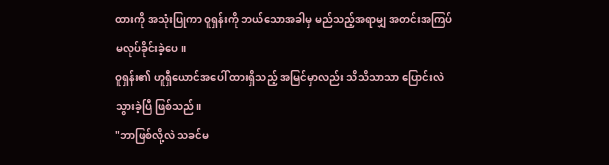ထားကို အသုံးပြုကာ ဝူရှန်းကို ဘယ်သောအခါမှ မည်သည့်အရာမျှ အတင်းအကြပ် မလုပ်ခိုင်းခဲ့ပေ။
ဝူရှန်း၏ ဟူရှီယောင်အပေါ် ထားရှိသည့် အမြင်မှာလည်း သိသိသာသာ ပြောင်းလဲသွားခဲ့ပြီ ဖြစ်သည်။
"ဘာဖြစ်လို့လဲ သခင်မ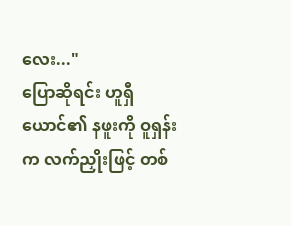လေး..."
ပြောဆိုရင်း ဟူရှီယောင်၏ နဖူးကို ဝူရှန်းက လက်ညှိုးဖြင့် တစ်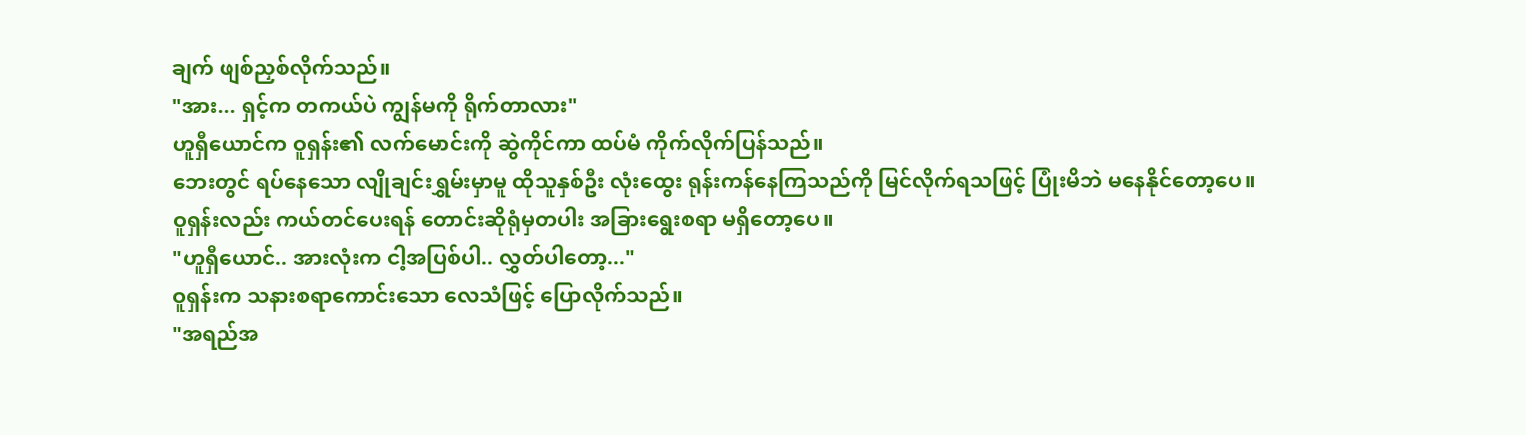ချက် ဖျစ်ညှစ်လိုက်သည်။
"အား... ရှင့်က တကယ်ပဲ ကျွန်မကို ရိုက်တာလား"
ဟူရှီယောင်က ဝူရှန်း၏ လက်မောင်းကို ဆွဲကိုင်ကာ ထပ်မံ ကိုက်လိုက်ပြန်သည်။
ဘေးတွင် ရပ်နေသော လျိုချင်းရွှမ်းမှာမူ ထိုသူနှစ်ဦး လုံးထွေး ရုန်းကန်နေကြသည်ကို မြင်လိုက်ရသဖြင့် ပြုံးမိဘဲ မနေနိုင်တော့ပေ။
ဝူရှန်းလည်း ကယ်တင်ပေးရန် တောင်းဆိုရုံမှတပါး အခြားရွေးစရာ မရှိတော့ပေ။
"ဟူရှီယောင်.. အားလုံးက ငါ့အပြစ်ပါ.. လွှတ်ပါတော့..."
ဝူရှန်းက သနားစရာကောင်းသော လေသံဖြင့် ပြောလိုက်သည်။
"အရည်အ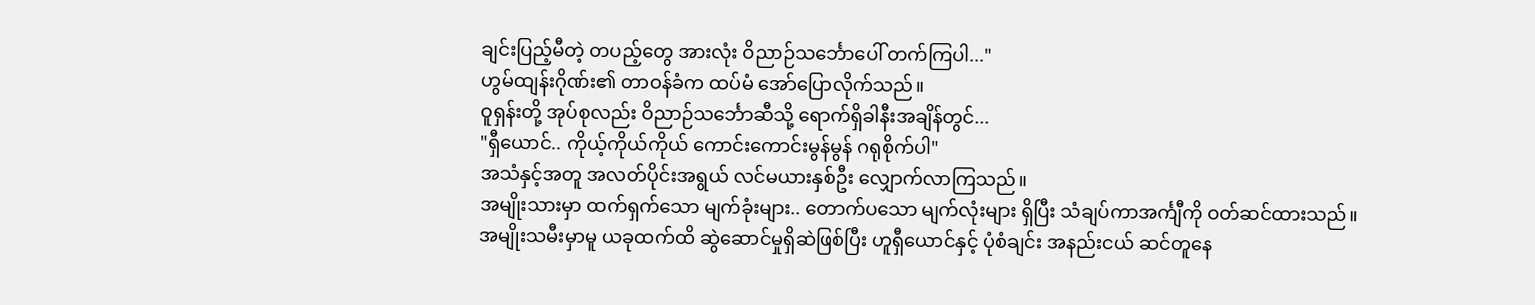ချင်းပြည့်မီတဲ့ တပည့်တွေ အားလုံး ဝိညာဉ်သင်္ဘောပေါ် တက်ကြပါ..."
ဟွမ်ထျန်းဂိုဏ်း၏ တာဝန်ခံက ထပ်မံ အော်ပြောလိုက်သည်။
ဝူရှန်းတို့ အုပ်စုလည်း ဝိညာဉ်သင်္ဘောဆီသို့ ရောက်ရှိခါနီးအချိန်တွင်...
"ရှီယောင်.. ကိုယ့်ကိုယ်ကိုယ် ကောင်းကောင်းမွန်မွန် ဂရုစိုက်ပါ"
အသံနှင့်အတူ အလတ်ပိုင်းအရွယ် လင်မယားနှစ်ဦး လျှောက်လာကြသည်။
အမျိုးသားမှာ ထက်ရှက်သော မျက်ခုံးများ.. တောက်ပသော မျက်လုံးများ ရှိပြီး သံချပ်ကာအင်္ကျီကို ဝတ်ဆင်ထားသည်။
အမျိုးသမီးမှာမူ ယခုထက်ထိ ဆွဲဆောင်မှုရှိဆဲဖြစ်ပြီး ဟူရှီယောင်နှင့် ပုံစံချင်း အနည်းငယ် ဆင်တူနေ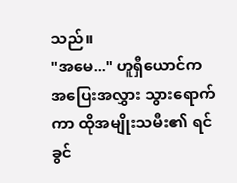သည်။
"အမေ..." ဟူရှီယောင်က အပြေးအလွှား သွားရောက်ကာ ထိုအမျိုးသမီး၏ ရင်ခွင်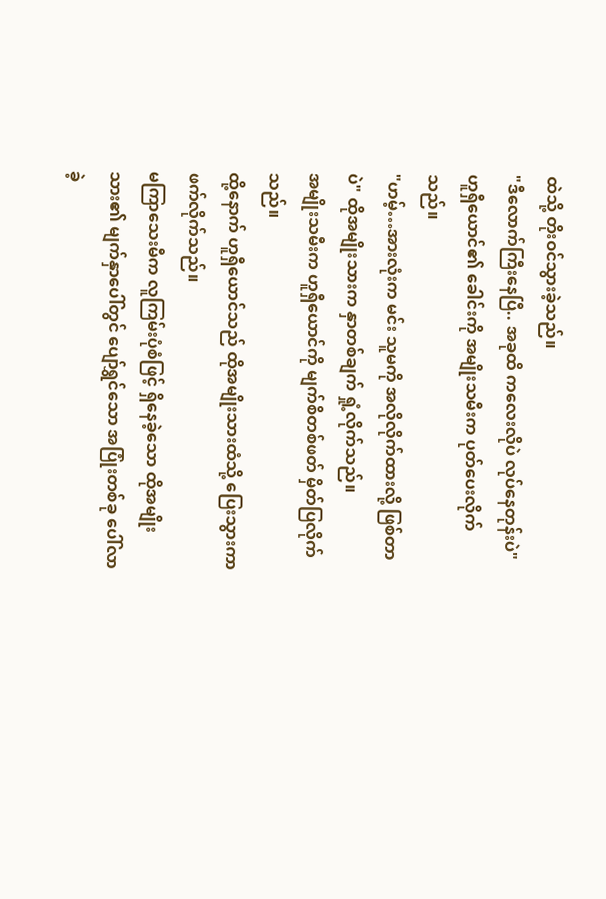ထဲသို့ တိုးဝင်သွားခဲ့သည်။
"ဒီလောက်ကြီးနေပြီ.. အခုထိ ကလေးလိုပဲ လုပ်နေတုန်းပဲ"
ဟူရှီယောင်၏ ခေါင်းကို အမျိုးသမီးက ပုတ်ပေးလိုက်သည်။
"ဟမ့်…အားလုံးက မင်း သူမကို အလိုလိုက်ထားလို့ ဖြစ်တာပဲ" ထိုအမျိုးသားက နှာတစ်ချက် ရှုံ့လိုက်သည်။
အမျိုးသမီးက ဟူရှီယောင်ကို မျက်စိတစ်ဖတ် မှိတ်ပြလိုက်သည်။
ထို့နောက် ဟူရှီယောင်သည် ထိုအမျိုးသားထံသို့ ပြေးသွားကာ ဖက်လိုက်သည်။
မကြာသေးမီက လူကြမ်းပုံစံဖြင့် ရှိနေခဲ့သော ထိုအမျိုးသား၏ မျက်နှာပေါ်တွင် ပျော်ရွှင်သော အပြုံးတစ်ခု ပေါ်လာခဲ့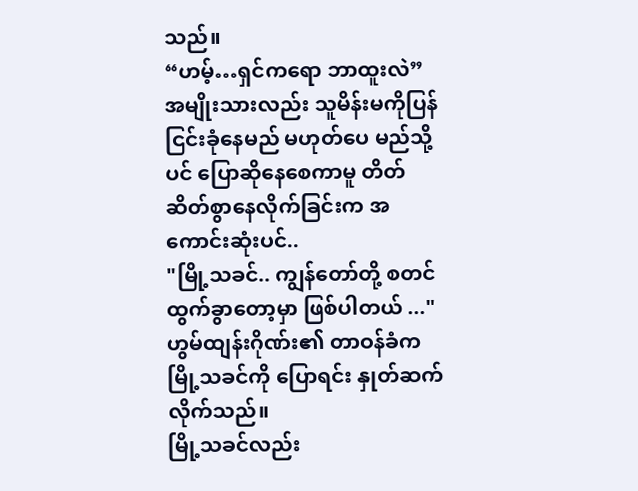သည်။
“ဟမ့်…ရှင်ကရော ဘာထူးလဲ”
အမျိုးသားလည်း သူမိန်းမကိုပြန် ငြင်းခုံနေမည် မဟုတ်ပေ မည်သို့ပင် ပြောဆိုနေစေကာမူ တိတ်ဆိတ်စွာနေလိုက်ခြင်းက အကောင်းဆုံးပင်..
"မြို့သခင်.. ကျွန်တော်တို့ စတင် ထွက်ခွာတော့မှာ ဖြစ်ပါတယ် ..." ဟွမ်ထျန်းဂိုဏ်း၏ တာဝန်ခံက မြို့သခင်ကို ပြောရင်း နှုတ်ဆက်လိုက်သည်။
မြို့သခင်လည်း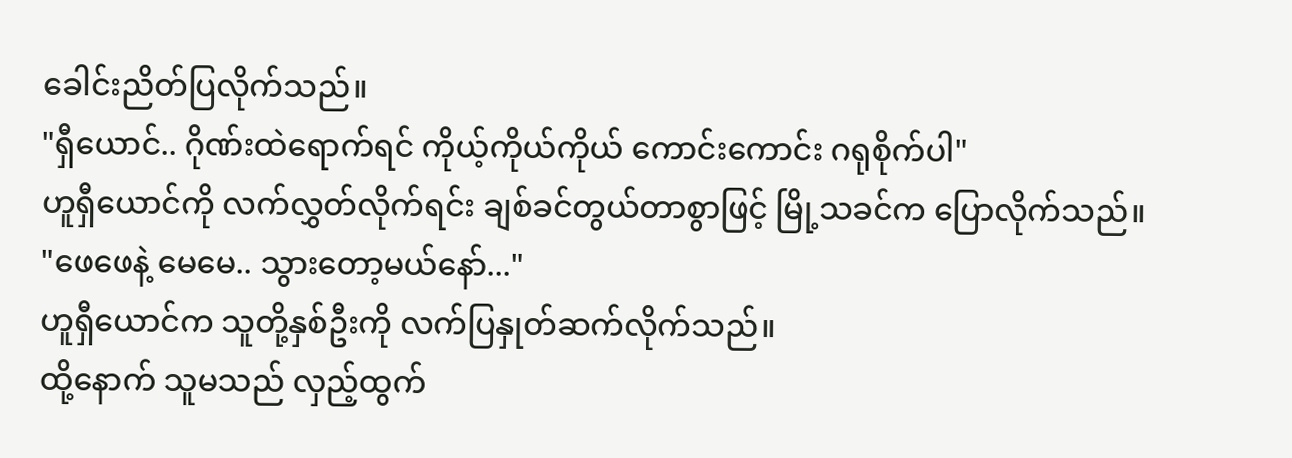ခေါင်းညိတ်ပြလိုက်သည်။
"ရှီယောင်.. ဂိုဏ်းထဲရောက်ရင် ကိုယ့်ကိုယ်ကိုယ် ကောင်းကောင်း ဂရုစိုက်ပါ"
ဟူရှီယောင်ကို လက်လွှတ်လိုက်ရင်း ချစ်ခင်တွယ်တာစွာဖြင့် မြို့သခင်က ပြောလိုက်သည်။
"ဖေဖေနဲ့ မေမေ.. သွားတော့မယ်နော်..."
ဟူရှီယောင်က သူတို့နှစ်ဦးကို လက်ပြနှုတ်ဆက်လိုက်သည်။
ထို့နောက် သူမသည် လှည့်ထွက်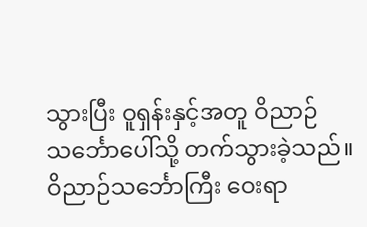သွားပြီး ဝူရှန်းနှင့်အတူ ဝိညာဉ်သင်္ဘောပေါ်သို့ တက်သွားခဲ့သည်။
ဝိညာဉ်သင်္ဘောကြီး ဝေးရာ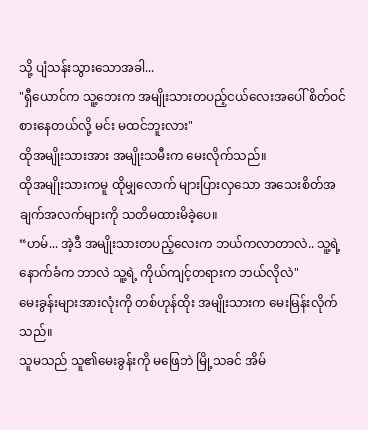သို့ ပျံသန်းသွားသောအခါ...
"ရှီယောင်က သူ့ဘေးက အမျိုးသားတပည့်ငယ်လေးအပေါ် စိတ်ဝင်စားနေတယ်လို့ မင်း မထင်ဘူးလား"
ထိုအမျိုးသားအား အမျိုးသမီးက မေးလိုက်သည်။
ထိုအမျိုးသားကမူ ထိုမျှလောက် များပြားလှသော အသေးစိတ်အချက်အလက်များကို သတိမထားမိခဲ့ပေ။
“ဟမ်... အဲ့ဒီ အမျိုးသားတပည့်လေးက ဘယ်ကလာတာလဲ.. သူ့ရဲ့ နောက်ခံက ဘာလဲ သူ့ရဲ့ ကိုယ်ကျင့်တရားက ဘယ်လိုလဲ"
မေးခွန်းများအားလုံးကို တစ်ဟုန်ထိုး အမျိုးသားက မေးမြန်းလိုက်သည်။
သူမသည် သူ၏မေးခွန်းကို မဖြေဘဲ မြို့သခင် အိမ်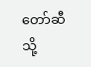တော်ဆီသို့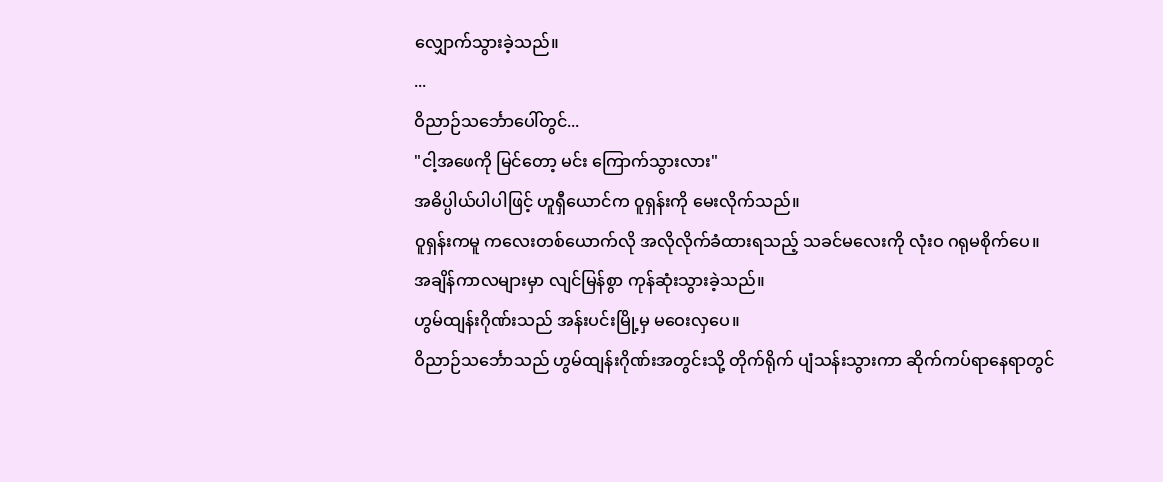လျှောက်သွားခဲ့သည်။
...
ဝိညာဉ်သင်္ဘောပေါ်တွင်...
"ငါ့အဖေကို မြင်တော့ မင်း ကြောက်သွားလား"
အဓိပ္ပါယ်ပါပါဖြင့် ဟူရှီယောင်က ဝူရှန်းကို မေးလိုက်သည်။
ဝူရှန်းကမူ ကလေးတစ်ယောက်လို အလိုလိုက်ခံထားရသည့် သခင်မလေးကို လုံးဝ ဂရုမစိုက်ပေ။
အချိန်ကာလများမှာ လျင်မြန်စွာ ကုန်ဆုံးသွားခဲ့သည်။
ဟွမ်ထျန်းဂိုဏ်းသည် အန်းပင်းမြို့မှ မဝေးလှပေ။
ဝိညာဉ်သင်္ဘောသည် ဟွမ်ထျန်းဂိုဏ်းအတွင်းသို့ တိုက်ရိုက် ပျံသန်းသွားကာ ဆိုက်ကပ်ရာနေရာတွင်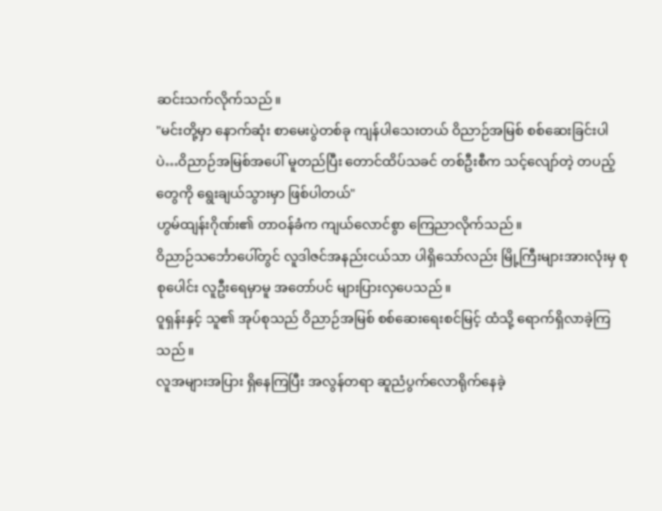ဆင်းသက်လိုက်သည်။
"မင်းတို့မှာ နောက်ဆုံး စာမေးပွဲတစ်ခု ကျန်ပါသေးတယ် ဝိညာဉ်အမြစ် စစ်ဆေးခြင်းပါပဲ…ဝိညာဉ်အမြစ်အပေါ် မူတည်ပြီး တောင်ထိပ်သခင် တစ်ဦးစီက သင့်လျော်တဲ့ တပည့်တွေကို ရွေးချယ်သွားမှာ ဖြစ်ပါတယ်"
ဟွမ်ထျန်းဂိုဏ်း၏ တာဝန်ခံက ကျယ်လောင်စွာ ကြေညာလိုက်သည်။
ဝိညာဉ်သင်္ဘောပေါ်တွင် လူဒါဇင်အနည်းငယ်သာ ပါရှိသော်လည်း မြို့ကြီးများအားလုံးမှ စုစုပေါင်း လူဦးရေမှာမူ အတော်ပင် များပြားလှပေသည်။
ဝူရှန်းနှင့် သူ၏ အုပ်စုသည် ဝိညာဉ်အမြစ် စစ်ဆေးရေးစင်မြင့် ထံသို့ ရောက်ရှိလာခဲ့ကြသည်။
လူအများအပြား ရှိနေကြပြီး အလွန်တရာ ဆူညံပွက်လောရိုက်နေခဲ့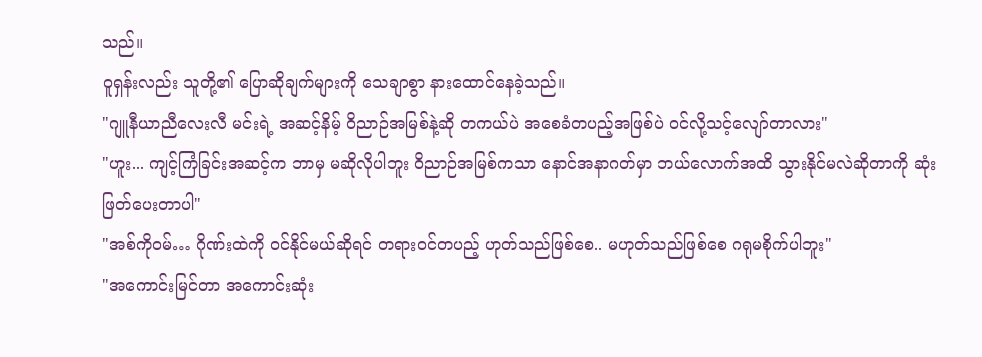သည်။
ဝူရှန်းလည်း သူတို့၏ ပြောဆိုချက်များကို သေချာစွာ နားထောင်နေခဲ့သည်။
"ဂျူနီယာညီလေးလီ မင်းရဲ့ အဆင့်နိမ့် ဝိညာဉ်အမြစ်နဲ့ဆို တကယ်ပဲ အစေခံတပည့်အဖြစ်ပဲ ဝင်လို့သင့်လျော်တာလား"
"ဟူး... ကျင့်ကြံခြင်းအဆင့်က ဘာမှ မဆိုလိုပါဘူး ဝိညာဉ်အမြစ်ကသာ နောင်အနာဂတ်မှာ ဘယ်လောက်အထိ သွားနိုင်မလဲဆိုတာကို ဆုံးဖြတ်ပေးတာပါ"
"အစ်ကိုဝမ်… ဂိုဏ်းထဲကို ဝင်နိုင်မယ်ဆိုရင် တရားဝင်တပည့် ဟုတ်သည်ဖြစ်စေ.. မဟုတ်သည်ဖြစ်စေ ဂရုမစိုက်ပါဘူး"
"အကောင်းမြင်တာ အကောင်းဆုံး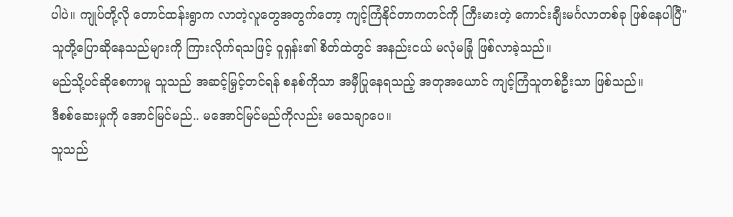ပါပဲ။ ကျုပ်တို့လို တောင်ထန်းရွာက လာတဲ့လူတွေအတွက်တော့ ကျင့်ကြံနိုင်တာကတင်ကို ကြီးမားတဲ့ ကောင်းချီးမင်္ဂလာတစ်ခု ဖြစ်နေပါပြီ"
သူတို့ပြောဆိုနေသည်များကို ကြားလိုက်ရသဖြင့် ဝူရှန်း၏ စိတ်ထဲတွင် အနည်းငယ် မလုံမခြုံ ဖြစ်လာခဲ့သည်။
မည်သို့ပင်ဆိုစေကာမူ သူသည် အဆင့်မြှင့်တင်ရန် စနစ်ကိုသာ အမှီပြုနေရသည့် အတုအယောင် ကျင့်ကြံသူတစ်ဦးသာ ဖြစ်သည်။
ဒီစစ်ဆေးမှုကို အောင်မြင်မည်.. မအောင်မြင်မည်ကိုလည်း မသေချာပေ။
သူသည်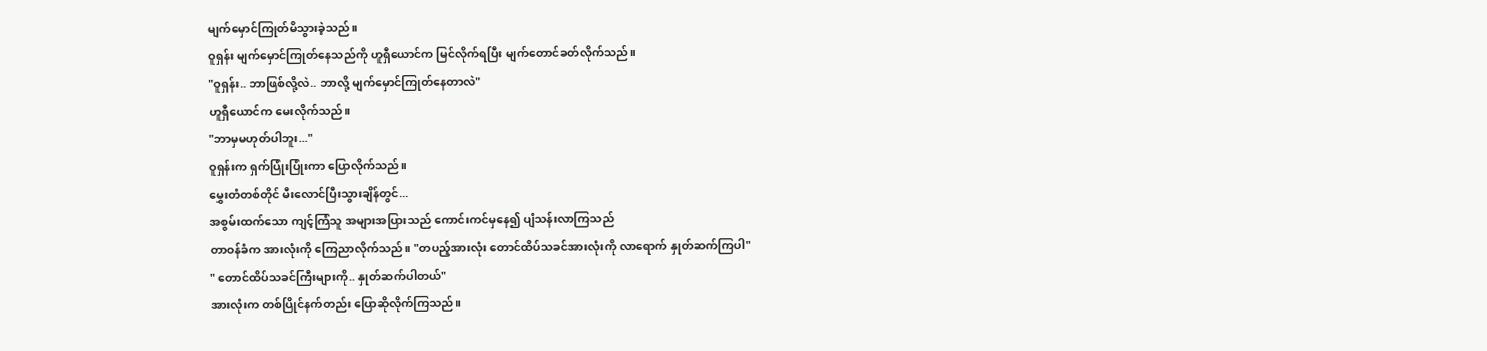မျက်မှောင်ကြုတ်မိသွားခဲ့သည်။
ဝူရှန်း မျက်မှောင်ကြုတ်နေသည်ကို ဟူရှီယောင်က မြင်လိုက်ရပြီး မျက်တောင်ခတ်လိုက်သည်။
"ဝူရှန်း.. ဘာဖြစ်လို့လဲ.. ဘာလို့ မျက်မှောင်ကြုတ်နေတာလဲ"
ဟူရှီယောင်က မေးလိုက်သည်။
"ဘာမှမဟုတ်ပါဘူး..."
ဝူရှန်းက ရှက်ပြုံးပြုံးကာ ပြောလိုက်သည်။
မွှေးတံတစ်တိုင် မီးလောင်ပြီးသွားချိန်တွင်...
အစွမ်းထက်သော ကျင့်ကြံသူ အများအပြားသည် ကောင်းကင်မှနေ၍ ပျံသန်းလာကြသည်
တာဝန်ခံက အားလုံးကို ကြေညာလိုက်သည်။ "တပည့်အားလုံး တောင်ထိပ်သခင်အားလုံးကို လာရောက် နှုတ်ဆက်ကြပါ"
" တောင်ထိပ်သခင်ကြီးများကို.. နှုတ်ဆက်ပါတယ်"
အားလုံးက တစ်ပြိုင်နက်တည်း ပြောဆိုလိုက်ကြသည်။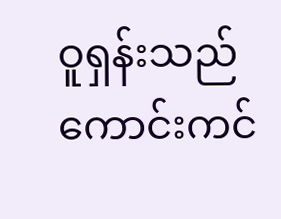ဝူရှန်းသည် ကောင်းကင်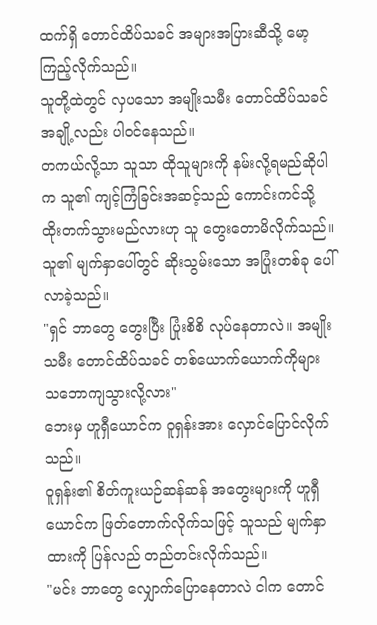ထက်ရှိ တောင်ထိပ်သခင် အများအပြားဆီသို့ မော့ကြည့်လိုက်သည်။
သူတို့ထဲတွင် လှပသော အမျိုးသမီး တောင်ထိပ်သခင် အချို့လည်း ပါဝင်နေသည်။
တကယ်လို့သာ သူသာ ထိုသူများကို နမ်းလို့ရမည်ဆိုပါက သူ၏ ကျင့်ကြံခြင်းအဆင့်သည် ကောင်းကင်သို့ ထိုးတက်သွားမည်လားဟု သူ တွေးတောမိလိုက်သည်။
သူ၏ မျက်နှာပေါ်တွင် ဆိုးသွမ်းသော အပြုံးတစ်ခု ပေါ်လာခဲ့သည်။
"ရှင် ဘာတွေ တွေးပြီး ပြုံးစိစိ လုပ်နေတာလဲ။ အမျိုးသမီး တောင်ထိပ်သခင် တစ်ယောက်ယောက်ကိုများ သဘောကျသွားလို့လား"
ဘေးမှ ဟူရှီယောင်က ဝူရှန်းအား လှောင်ပြောင်လိုက်သည်။
ဝူရှန်း၏ စိတ်ကူးယဉ်ဆန်ဆန် အတွေးများကို ဟူရှီယောင်က ဖြတ်တောက်လိုက်သဖြင့် သူသည် မျက်နှာထားကို ပြန်လည် တည်တင်းလိုက်သည်။
"မင်း ဘာတွေ လျှောက်ပြောနေတာလဲ ငါက တောင်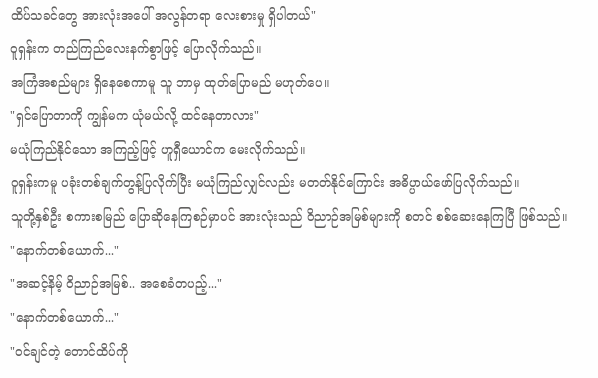ထိပ်သခင်တွေ အားလုံးအပေါ် အလွန်တရာ လေးစားမှု ရှိပါတယ်"
ဝူရှန်းက တည်ကြည်လေးနက်စွာဖြင့် ပြောလိုက်သည်။
အကြံအစည်များ ရှိနေစေကာမူ သူ ဘာမှ ထုတ်ပြောမည် မဟုတ်ပေ။
"ရှင်ပြောတာကို ကျွန်မက ယုံမယ်လို့ ထင်နေတာလား"
မယုံကြည်နိုင်သော အကြည့်ဖြင့် ဟူရှီယောင်က မေးလိုက်သည်။
ဝူရှန်းကမူ ပခုံးတစ်ချက်တွန့်ပြလိုက်ပြီး မယုံကြည်လျှင်လည်း မတတ်နိုင်ကြောင်း အဓိပ္ပာယ်ဖော်ပြလိုက်သည်။
သူတို့နှစ်ဦး စကားစမြည် ပြောဆိုနေကြစဉ်မှာပင် အားလုံးသည် ဝိညာဉ်အမြစ်များကို စတင် စစ်ဆေးနေကြပြီ ဖြစ်သည်။
"နောက်တစ်ယောက်..."
"အဆင့်နိမ့် ဝိညာဉ်အမြစ်.. အစေခံတပည့်..."
"နောက်တစ်ယောက်..."
"ဝင်ချင်တဲ့ တောင်ထိပ်ကို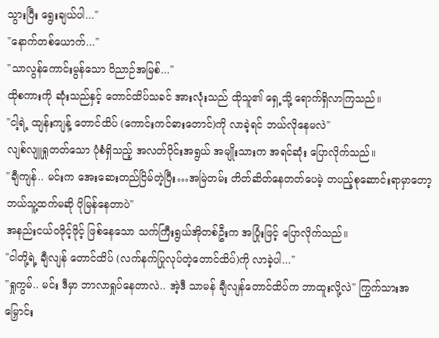သွားပြီး ရွေးချယ်ပါ..."
"နောက်တစ်ယောက်..."
"သာလွန်ကောင်းမွန်သော ဝိညာဉ်အမြစ်..."
ထိုစကားကို ဆုံးသည်နှင့် တောင်ထိပ်သခင် အားလုံးသည် ထိုသူ၏ ရှေ့သို့ ရောက်ရှိလာကြသည်။
"ငါ့ရဲ့ ထျန်းကျန့် တောင်ထိပ် (ကောင်းကင်ဓားတောင်)ကို လာခဲ့ရင် ဘယ်လိုနေမလဲ"
လျစ်လျူရှုတတ်သော ပုံစံရှိသည့် အလတ်ပိုင်းအရွယ် အမျိုးသားက အရင်ဆုံး ပြောလိုက်သည်။
"ချီကျန်.. မင်းက အေးဆေးတည်ငြိမ်တဲ့ပြီး…အမြဲတမ်း တိတ်ဆိတ်နေတတ်ပေမဲ့ တပည့်စုဆောင်းရာမှာတော့ ဘယ်သူ့ထက်မဆို ပိုမြန်နေတာပဲ"
အနည်းငယ်ဝဖိုင့်ဖိုင့် ဖြစ်နေသော သက်ကြီးရွယ်အိုတစ်ဦးက အပြုံးဖြင့် ပြောလိုက်သည်။
"ငါတို့ရဲ့ ချီလျန် တောင်ထိပ် (လက်နက်ပြုလုပ်တဲ့တောင်ထိပ်)ကို လာခဲ့ပါ..."
"ရှုကွမ်.. မင်း ဒီမှာ ဘာလာရှုပ်နေတာလဲ.. အဲ့ဒီ သာမန် ချီလျန်တောင်ထိပ်က ဘာထူးလို့လဲ" ကြွက်သားအမြှောင်း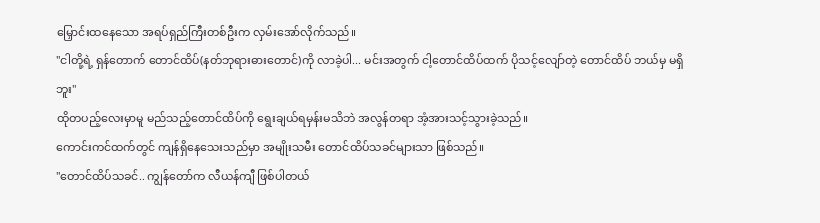မြှောင်းထနေသော အရပ်ရှည်ကြီးတစ်ဦးက လှမ်းအော်လိုက်သည်။
"ငါတို့ရဲ့ ရှန်တောက် တောင်ထိပ်(နတ်ဘုရားဓားတောင်)ကို လာခဲ့ပါ... မင်းအတွက် ငါ့တောင်ထိပ်ထက် ပိုသင့်လျော်တဲ့ တောင်ထိပ် ဘယ်မှ မရှိဘူး"
ထိုတပည့်လေးမှာမူ မည်သည့်တောင်ထိပ်ကို ရွေးချယ်ရမှန်းမသိဘဲ အလွန်တရာ အံ့အားသင့်သွားခဲ့သည်။
ကောင်းကင်ထက်တွင် ကျန်ရှိနေသေးသည်မှာ အမျိုးသမီး တောင်ထိပ်သခင်များသာ ဖြစ်သည်။
"တောင်ထိပ်သခင်.. ကျွန်တော်က လီယန်ကျီ ဖြစ်ပါတယ်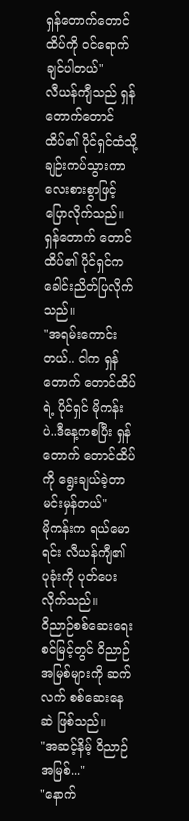ရှန်တောက်တောင်ထိပ်ကို ဝင်ရောက်ချင်ပါတယ်"
လီယန်ကျီသည် ရှန်တောက်တောင်ထိပ်၏ ပိုင်ရှင်ထံသို့ ချဉ်းကပ်သွားကာ လေးစားစွာဖြင့် ပြောလိုက်သည်။
ရှန်တောက် တောင်ထိပ်၏ ပိုင်ရှင်က ခေါင်းညိတ်ပြလိုက်သည်။
"အရမ်းကောင်းတယ်.. ငါက ရှန်တောက် တောင်ထိပ်ရဲ့ ပိုင်ရှင် မိုကန်းပဲ..ဒီနေ့ကစပြီး ရှန်တောက် တောင်ထိပ်ကို ရွေးချယ်ခဲ့တာ မင်းမှန်တယ်"
မိုကန်းက ရယ်မောရင်း လီယန်ကျီ၏ ပုခုံးကို ပုတ်ပေးလိုက်သည်။
ဝိညာဉ်စစ်ဆေးရေးစင်မြင့်တွင် ဝိညာဉ်အမြစ်များကို ဆက်လက် စစ်ဆေးနေဆဲ ဖြစ်သည်။
"အဆင့်နိမ့် ဝိညာဉ်အမြစ်..."
"နောက်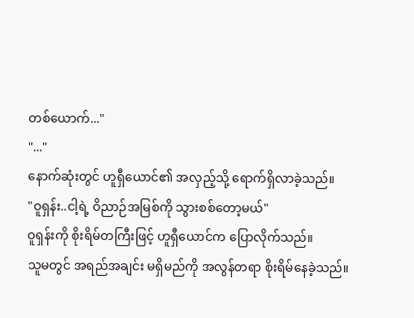တစ်ယောက်..."
"..."
နောက်ဆုံးတွင် ဟူရှီယောင်၏ အလှည့်သို့ ရောက်ရှိလာခဲ့သည်။
"ဝူရှန်း..ငါ့ရဲ့ ဝိညာဉ်အမြစ်ကို သွားစစ်တော့မယ်"
ဝူရှန်းကို စိုးရိမ်တကြီးဖြင့် ဟူရှီယောင်က ပြောလိုက်သည်။
သူမတွင် အရည်အချင်း မရှိမည်ကို အလွန်တရာ စိုးရိမ်နေခဲ့သည်။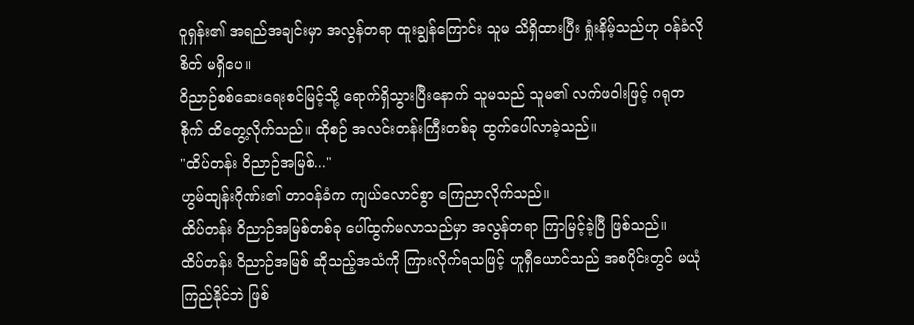ဝူရှန်း၏ အရည်အချင်းမှာ အလွန်တရာ ထူးချွန်ကြောင်း သူမ သိရှိထားပြီး ရှုံးနိမ့်သည်ဟု ဝန်ခံလိုစိတ် မရှိပေ။
ဝိညာဉ်စစ်ဆေးရေးစင်မြင့်သို့ ရောက်ရှိသွားပြီးနောက် သူမသည် သူမ၏ လက်ဖဝါးဖြင့် ဂရုတစိုက် ထိတွေ့လိုက်သည်။ ထိုစဉ် အလင်းတန်းကြီးတစ်ခု ထွက်ပေါ်လာခဲ့သည်။
"ထိပ်တန်း ဝိညာဉ်အမြစ်..."
ဟွမ်ထျန်းဂိုဏ်း၏ တာဝန်ခံက ကျယ်လောင်စွာ ကြေညာလိုက်သည်။
ထိပ်တန်း ဝိညာဉ်အမြစ်တစ်ခု ပေါ်ထွက်မလာသည်မှာ အလွန်တရာ ကြာမြင့်ခဲ့ပြီ ဖြစ်သည်။
ထိပ်တန်း ဝိညာဉ်အမြစ် ဆိုသည့်အသံကို ကြားလိုက်ရသဖြင့် ဟူရှီယောင်သည် အစပိုင်းတွင် မယုံကြည်နိုင်ဘဲ ဖြစ်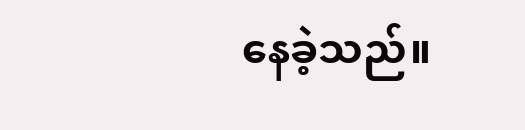နေခဲ့သည်။